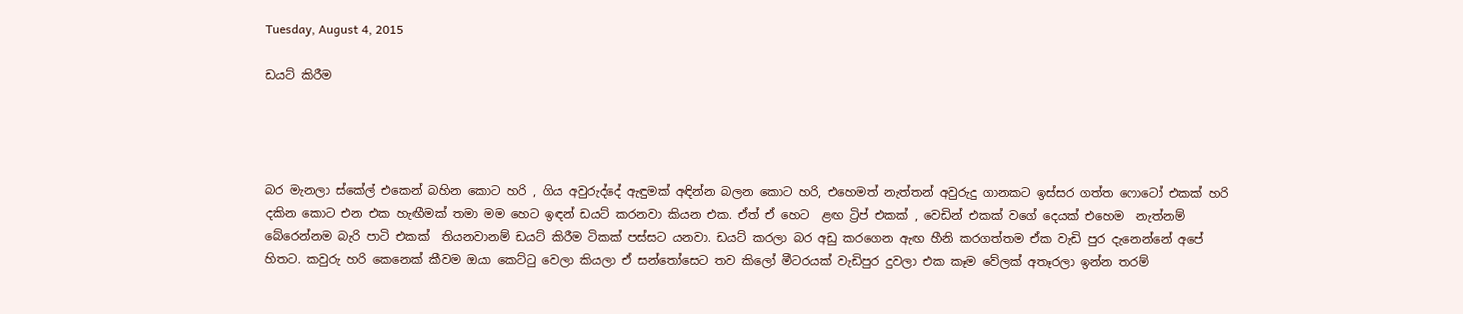Tuesday, August 4, 2015

ඩයට් කිරීම




බර මැනලා ස්කේල් එකෙන් බහින කොට හරි , ගිය අවුරුද්දේ ඇඳුමක් අඳින්න බලන කොට හරි, එහෙමත් නැත්තන් අවුරුදු ගානකට ඉස්සර ගත්ත ෆොටෝ එකක් හරි දකින කොට එන එක හැඟීමක් තමා මම හෙට ඉඳන් ඩයට් කරනවා කියන එක. ඒත් ඒ හෙට  ළඟ ට්‍රිප් එකක් , වෙඩින් එකක් වගේ දෙයක් එහෙම  නැත්නම් බේරෙන්නම බැරි පාටි එකක්  තියනවානම් ඩයට් කිරීම ටිකක් පස්සට යනවා. ඩයට් කරලා බර අඩු කරගෙන ඇඟ හීනි කරගත්තම ඒක වැඩි පුර දැනෙන්නේ අපේ හිතට. කවුරු හරි කෙනෙක් කීවම ඔයා කෙට්ටු වෙලා කියලා ඒ සන්තෝසෙට තව කිලෝ මීටරයක් වැඩිපුර දුවලා එක කෑම වේලක් අතෑරලා ඉන්න තරම්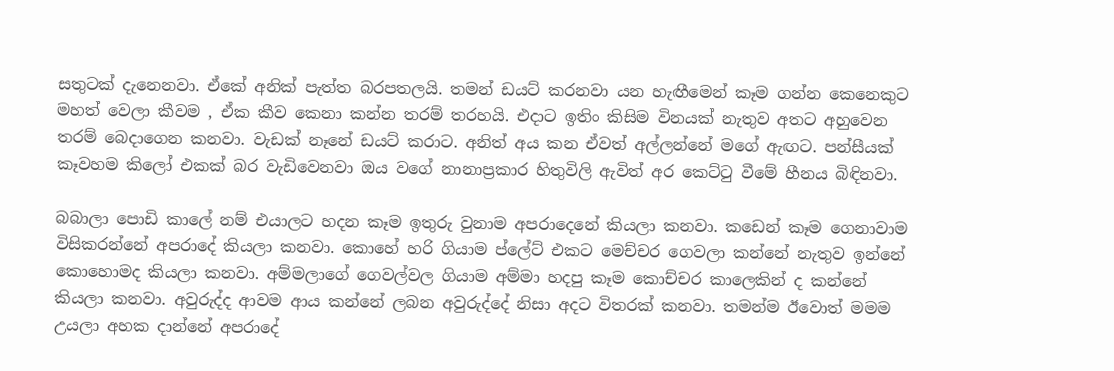සතුටක් දැනෙනවා. ඒකේ අනික් පැත්ත බරපතලයි. තමන් ඩයට් කරනවා යන හැඟීමෙන් කෑම ගන්න කෙනෙකුට මහත් වෙලා කීවම , ඒක කීව කෙනා කන්න තරම් තරහයි. එදාට ඉතිං කිසිම විනයක් නැතුව අතට අහුවෙන තරම් බෙදාගෙන කනවා. වැඩක් නෑනේ ඩයට් කරාට. අනිත් අය කන ඒවත් අල්ලන්නේ මගේ ඇඟට. පන්සීයක් කෑවහම කිලෝ එකක් බර වැඩිවෙනවා ඔය වගේ නානාප්‍රකාර හිතුවිලි ඇවිත් අර කෙට්ටු වීමේ හීනය බිඳිනවා.

බබාලා පොඩි කාලේ නම් එයාලට හදන කෑම ඉතුරු වුනාම අපරාදෙනේ කියලා කනවා. කඩෙන් කෑම ගෙනාවාම විසිකරන්නේ අපරාදේ කියලා කනවා. කොහේ හරි ගියාම ප්ලේට් එකට මෙච්චර ගෙවලා කන්නේ නැතුව ඉන්නේ කොහොමද කියලා කනවා. අම්මලාගේ ගෙවල්වල ගියාම අම්මා හදපු කෑම කොච්චර කාලෙකින් ද කන්නේ කියලා කනවා. අවුරුද්ද ආවම ආය කන්නේ ලබන අවුරුද්දේ නිසා අදට විතරක් කනවා. තමන්ම ඊවොත් මමම උයලා අහක දාන්නේ අපරාදේ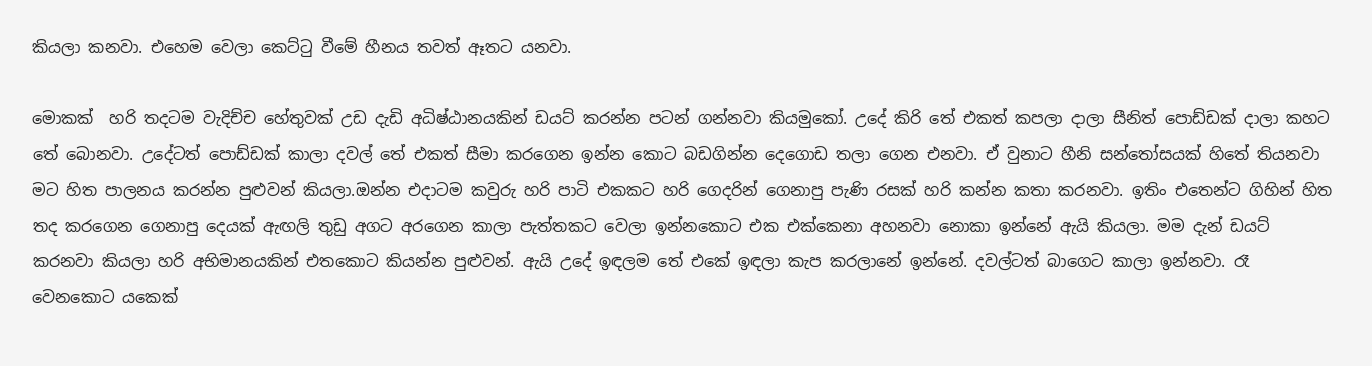කියලා කනවා. එහෙම වෙලා කෙට්ටු වීමේ හීනය තවත් ඈතට යනවා.

මොකක්  හරි තදටම වැදිච්ච හේතුවක් උඩ දැඩි අධිෂ්ඨානයකින් ඩයට් කරන්න පටන් ගන්නවා කියමුකෝ. උදේ කිරි තේ එකත් කපලා දාලා සීනිත් පොඩ්ඩක් දාලා කහට තේ බොනවා. උදේටත් පොඩ්ඩක් කාලා දවල් තේ එකත් සීමා කරගෙන ඉන්න කොට බඩගින්න දෙගොඩ තලා ගෙන එනවා. ඒ වුනාට හීනි සන්තෝසයක් හිතේ තියනවා මට හිත පාලනය කරන්න පුළුවන් කියලා.ඔන්න එදාටම කවුරු හරි පාටි එකකට හරි ගෙදරින් ගෙනාපු පැණි රසක් හරි කන්න කතා කරනවා. ඉතිං එතෙන්ට ගිහින් හිත තද කරගෙන ගෙනාපු දෙයක් ඇඟලි තුඩු අගට අරගෙන කාලා පැත්තකට වෙලා ඉන්නකොට එක එක්කෙනා අහනවා නොකා ඉන්නේ ඇයි කියලා. මම දැන් ඩයට් කරනවා කියලා හරි අභිමානයකින් එතකොට කියන්න පුළුවන්. ඇයි උදේ ඉඳලම තේ එකේ ඉඳලා කැප කරලානේ ඉන්නේ. දවල්ටත් බාගෙට කාලා ඉන්නවා. රෑ වෙනකොට යකෙක්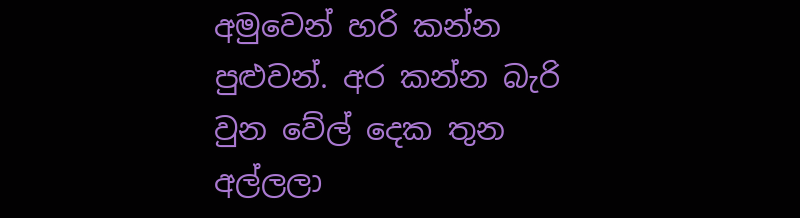අමුවෙන් හරි කන්න පුළුවන්. අර කන්න බැරි වුන වේල් දෙක තුන අල්ලලා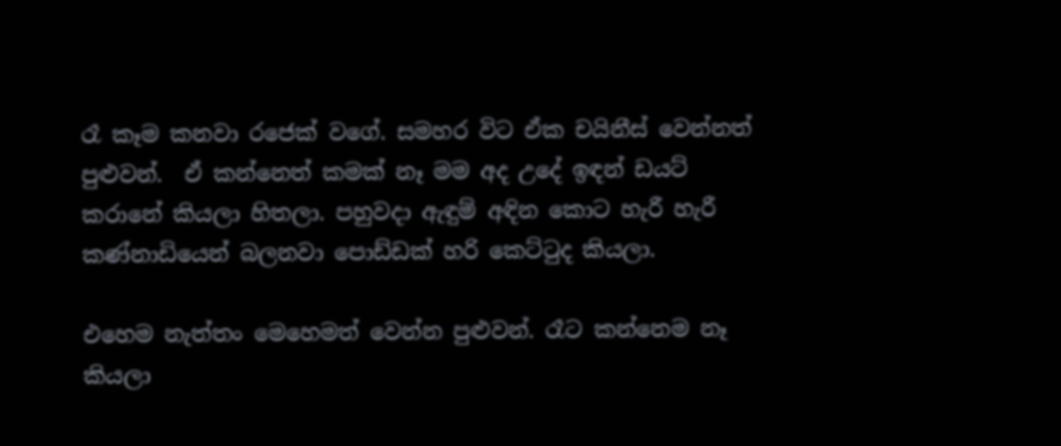රෑ කෑම කනවා රජෙක් වගේ. සමහර විට ඒක චයිනීස් වෙන්නත් පුළුවන්.  ඒ කන්නෙත් කමක් නෑ මම අද උදේ ඉඳන් ඩයට් කරානේ කියලා හිතලා. පහුවදා ඇඳුම් අඳින කොට හැරී හැරී කණ්නාඩියෙන් බලනවා පොඩ්ඩක් හරි කෙට්ටුද කියලා.

එහෙම නැත්තං මෙහෙමත් වෙන්න පුළුවන්. රෑට කන්නෙම නෑ කියලා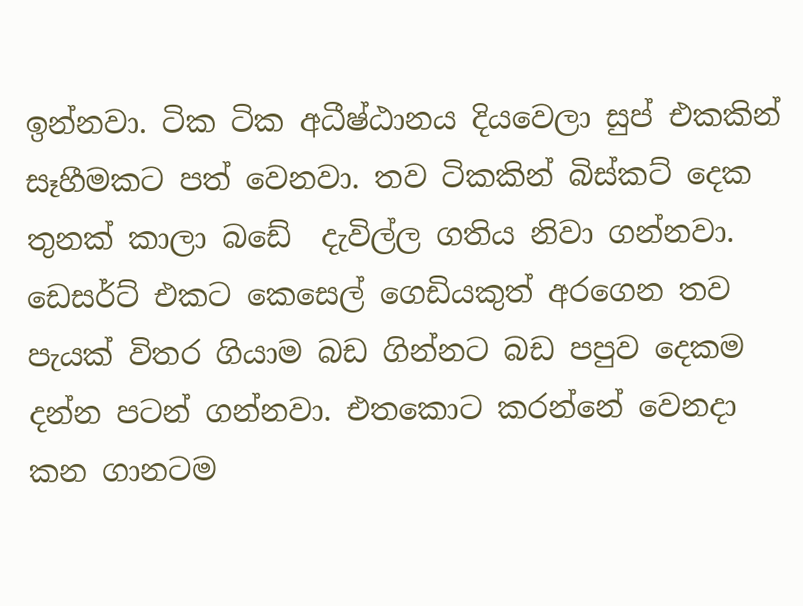ඉන්නවා. ටික ටික අධීෂ්ඨානය දියවෙලා සුප් එකකින් සෑහීමකට පත් වෙනවා. තව ටිකකින් බිස්කට් දෙක තුනක් කාලා බඩේ  දැවිල්ල ගතිය නිවා ගන්නවා. ඩෙසර්ට් එකට කෙසෙල් ගෙඩියකුත් අරගෙන තව පැයක් විතර ගියාම බඩ ගින්නට බඩ පපුව දෙකම දන්න පටන් ගන්නවා. එතකොට කරන්නේ වෙනදා කන ගානටම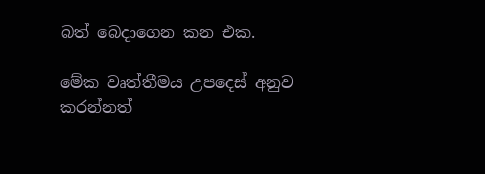බත් බෙදාගෙන කන එක.

මේක වෘත්තීමය උපදෙස් අනුව කරන්නත්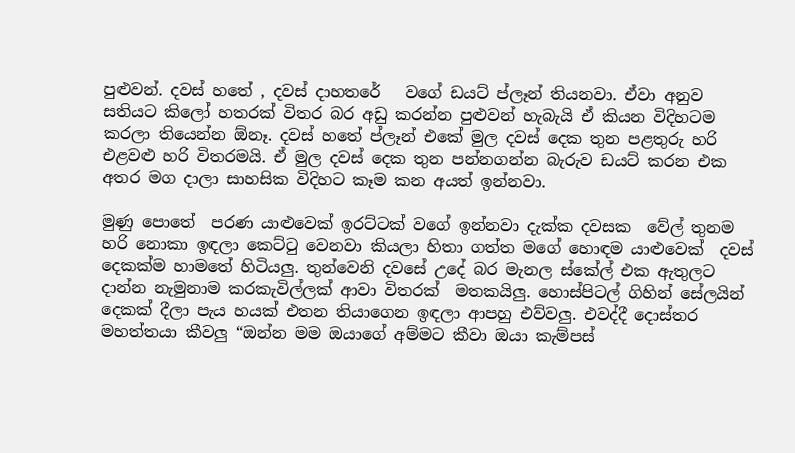පුළුවන්. දවස් හතේ , දවස් දාහතරේ   වගේ ඩයට් ප්ලෑන් තියනවා. ඒවා අනුව සතියට කිලෝ හතරක් විතර බර අඩු කරන්න පුළුවන් හැබැයි ඒ කියන විදිහටම කරලා තියෙන්න ඕනෑ. දවස් හතේ ප්ලෑන් එකේ මුල දවස් දෙක තුන පළතුරු හරි එළවළු හරි විතරමයි. ඒ මුල දවස් දෙක තුන පන්නගන්න බැරුව ඩයට් කරන එක  අතර මග දාලා සාහසික විදිහට කෑම කන අයත් ඉන්නවා.

මුණු පොතේ  පරණ යාළුවෙක් ඉරට්ටක් වගේ ඉන්නවා දැක්ක දවසක  වේල් තුනම හරි නොකා ඉඳලා කෙට්ටු වෙනවා කියලා හිතා ගත්ත මගේ හොඳම යාළුවෙක්  දවස් දෙකක්ම හාමතේ හිටියලු. තුන්වෙනි දවසේ උදේ බර මැනල ස්කේල් එක ඇතුලට දාන්න නැමුනාම කරකැවිල්ලක් ආවා විතරක්  මතකයිලු. හොස්පිටල් ගිහින් සේලයින් දෙකක් දීලා පැය හයක් එතන තියාගෙන ඉඳලා ආපහු එව්වලු. එවද්දී දොස්තර මහත්තයා කීවලු “ඔන්න මම ඔයාගේ අම්මට කීවා ඔයා කැම්පස්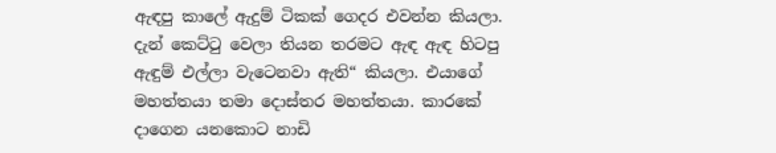ඇඳපු කාලේ ඇදුම් ටිකක් ගෙදර එවන්න කියලා. දැන් කෙට්ටු වෙලා තියන තරමට ඇඳ ඇඳ හිටපු ඇඳුම් එල්ලා වැටෙනවා ඇති“ කියලා. එයාගේ මහත්තයා තමා දොස්තර මහත්තයා. කාරකේ දාගෙන යනකොට නාඩි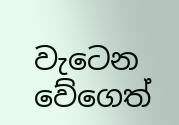වැටෙන වේගෙත්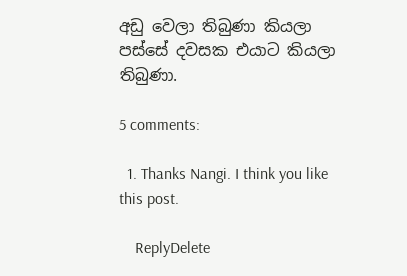අඩු වෙලා තිබුණා කියලා පස්සේ දවසක එයාට කියලා තිබුණා.

5 comments:

  1. Thanks Nangi. I think you like this post.

    ReplyDelete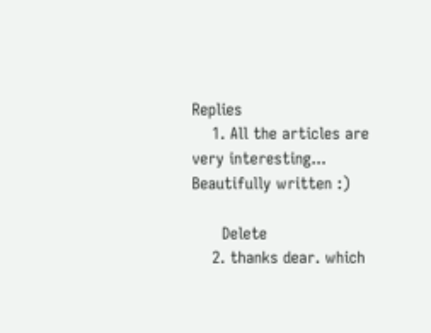Replies
    1. All the articles are very interesting... Beautifully written :)

      Delete
    2. thanks dear. which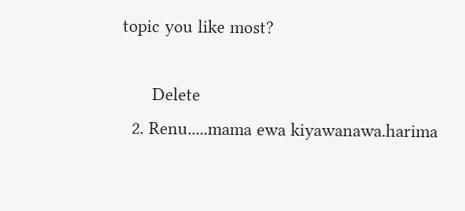topic you like most?

      Delete
  2. Renu.....mama ewa kiyawanawa.harima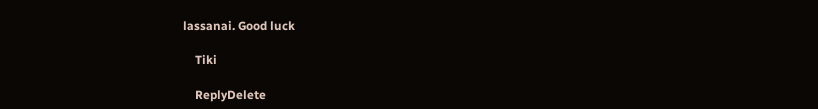lassanai. Good luck

    Tiki

    ReplyDelete